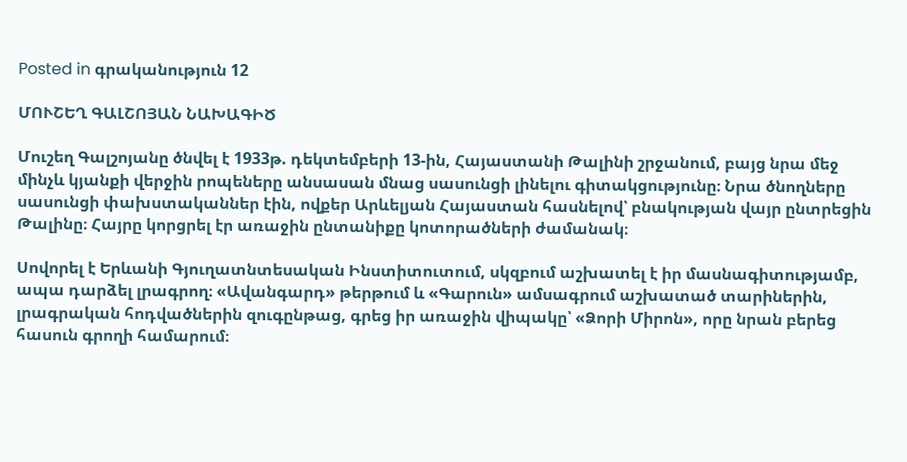Posted in գրականություն 12

ՄՈՒՇԵՂ ԳԱԼՇՈՅԱՆ ՆԱԽԱԳԻԾ

Մուշեղ Գալշոյանը ծնվել է 1933թ. դեկտեմբերի 13-ին, Հայաստանի Թալինի շրջանում, բայց նրա մեջ մինչև կյանքի վերջին րոպեները անսասան մնաց սասունցի լինելու գիտակցությունը։ Նրա ծնողները սասունցի փախստականներ էին, ովքեր Արևելյան Հայաստան հասնելով՝ բնակության վայր ընտրեցին Թալինը։ Հայրը կորցրել էր առաջին ընտանիքը կոտորածների ժամանակ։

Սովորել է Երևանի Գյուղատնտեսական Ինստիտուտում, սկզբում աշխատել է իր մասնագիտությամբ, ապա դարձել լրագրող։ «Ավանգարդ» թերթում և «Գարուն» ամսագրում աշխատած տարիներին, լրագրական հոդվածներին զուգընթաց, գրեց իր առաջին վիպակը՝ «Ձորի Միրոն», որը նրան բերեց հասուն գրողի համարում։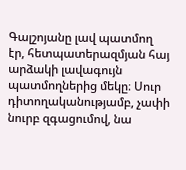Գալշոյանը լավ պատմող էր, հետպատերազմյան հայ արձակի լավագույն պատմողներից մեկը։ Սուր դիտողականությամբ, չափի նուրբ զգացումով, նա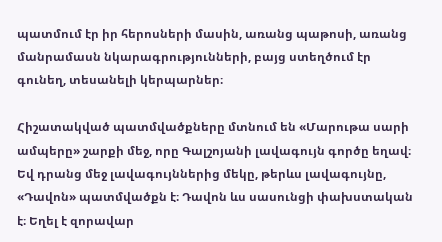պատմում էր իր հերոսների մասին, առանց պաթոսի, առանց մանրամասն նկարագրությունների, բայց ստեղծում էր գունեղ, տեսանելի կերպարներ։

Հիշատակված պատմվածքները մտնում են «Մարութա սարի ամպերը» շարքի մեջ, որը Գալշոյանի լավագույն գործը եղավ։ Եվ դրանց մեջ լավագույններից մեկը, թերևս լավագույնը, «Դավոն» պատմվածքն է։ Դավոն ևս սասունցի փախստական է։ Եղել է զորավար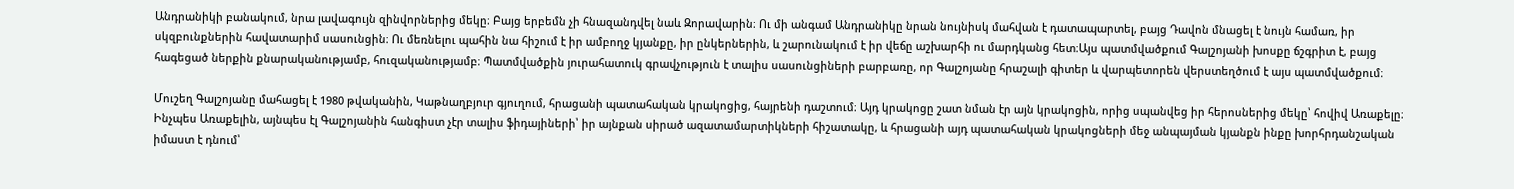Անդրանիկի բանակում, նրա լավագույն զինվորներից մեկը։ Բայց երբեմն չի հնազանդվել նաև Զորավարին։ Ու մի անգամ Անդրանիկը նրան նույնիսկ մահվան է դատապարտել, բայց Դավոն մնացել է նույն համառ, իր սկզբունքներին հավատարիմ սասունցին։ Ու մեռնելու պահին նա հիշում է իր ամբողջ կյանքը, իր ընկերներին, և շարունակում է իր վեճը աշխարհի ու մարդկանց հետ։Այս պատմվածքում Գալշոյանի խոսքը ճշգրիտ է, բայց հագեցած ներքին քնարականությամբ, հուզականությամբ։ Պատմվածքին յուրահատուկ գրավչություն է տալիս սասունցիների բարբառը, որ Գալշոյանը հրաշալի գիտեր և վարպետորեն վերստեղծում է այս պատմվածքում։

Մուշեղ Գալշոյանը մահացել է 1980 թվականին, Կաթնաղբյուր գյուղում, հրացանի պատահական կրակոցից, հայրենի դաշտում։ Այդ կրակոցը շատ նման էր այն կրակոցին, որից սպանվեց իր հերոսներից մեկը՝ հովիվ Առաքելը։ Ինչպես Առաքելին, այնպես էլ Գալշոյանին հանգիստ չէր տալիս ֆիդայիների՝ իր այնքան սիրած ազատամարտիկների հիշատակը, և հրացանի այդ պատահական կրակոցների մեջ անպայման կյանքն ինքը խորհրդանշական իմաստ է դնում՝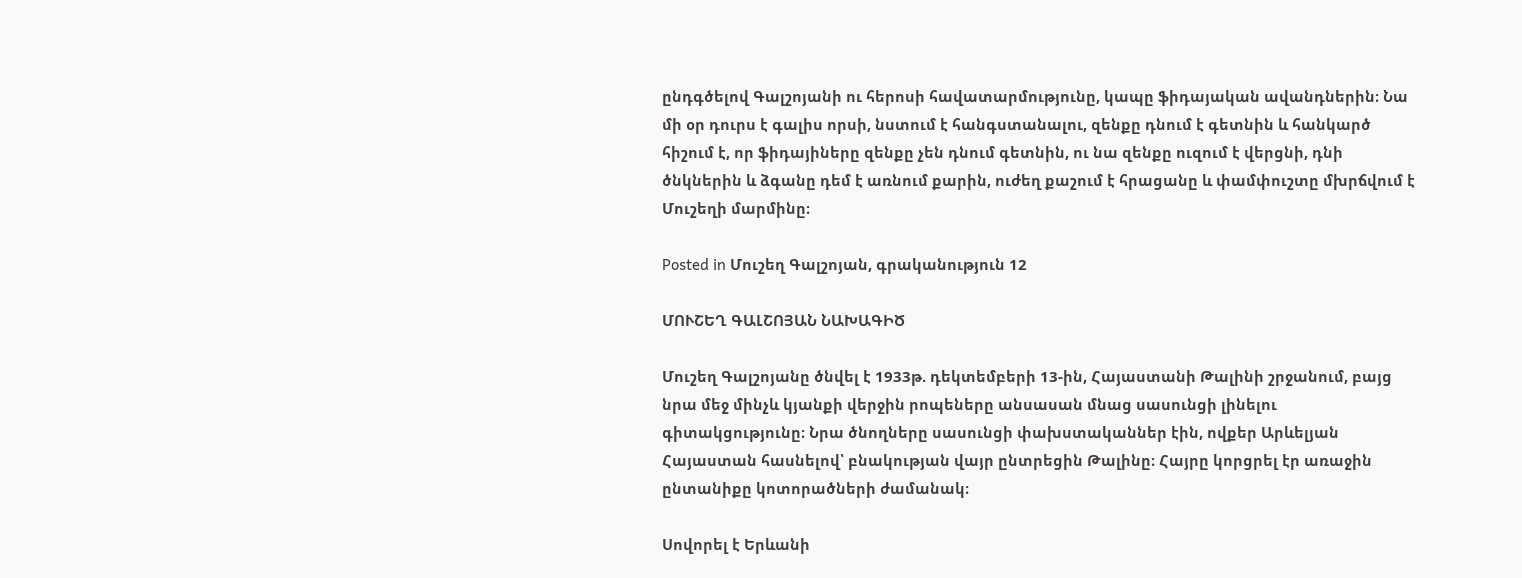ընդգծելով Գալշոյանի ու հերոսի հավատարմությունը, կապը ֆիդայական ավանդներին։ Նա մի օր դուրս է գալիս որսի, նստում է հանգստանալու, զենքը դնում է գետնին և հանկարծ հիշում է, որ ֆիդայիները զենքը չեն դնում գետնին, ու նա զենքը ուզում է վերցնի, դնի ծնկներին և ձգանը դեմ է առնում քարին, ուժեղ քաշում է հրացանը և փամփուշտը մխրճվում է Մուշեղի մարմինը։

Posted in Մուշեղ Գալշոյան, գրականություն 12

ՄՈՒՇԵՂ ԳԱԼՇՈՅԱՆ ՆԱԽԱԳԻԾ

Մուշեղ Գալշոյանը ծնվել է 1933թ. դեկտեմբերի 13-ին, Հայաստանի Թալինի շրջանում, բայց նրա մեջ մինչև կյանքի վերջին րոպեները անսասան մնաց սասունցի լինելու գիտակցությունը։ Նրա ծնողները սասունցի փախստականներ էին, ովքեր Արևելյան Հայաստան հասնելով՝ բնակության վայր ընտրեցին Թալինը։ Հայրը կորցրել էր առաջին ընտանիքը կոտորածների ժամանակ։

Սովորել է Երևանի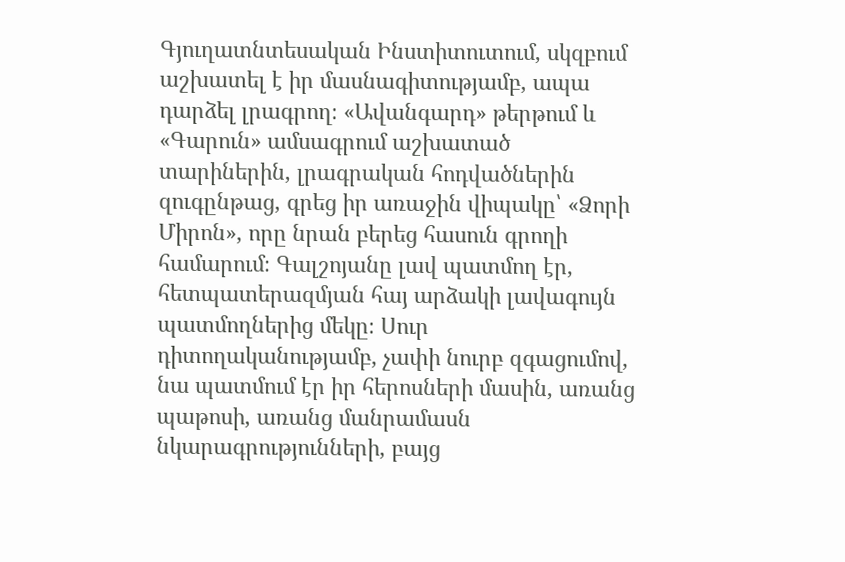Գյուղատնտեսական Ինստիտուտում, սկզբում աշխատել է իր մասնագիտությամբ, ապա դարձել լրագրող։ «Ավանգարդ» թերթում և «Գարուն» ամսագրում աշխատած տարիներին, լրագրական հոդվածներին զուգընթաց, գրեց իր առաջին վիպակը՝ «Ձորի Միրոն», որը նրան բերեց հասուն գրողի համարում։ Գալշոյանը լավ պատմող էր, հետպատերազմյան հայ արձակի լավագույն պատմողներից մեկը։ Սուր դիտողականությամբ, չափի նուրբ զգացումով, նա պատմում էր իր հերոսների մասին, առանց պաթոսի, առանց մանրամասն նկարագրությունների, բայց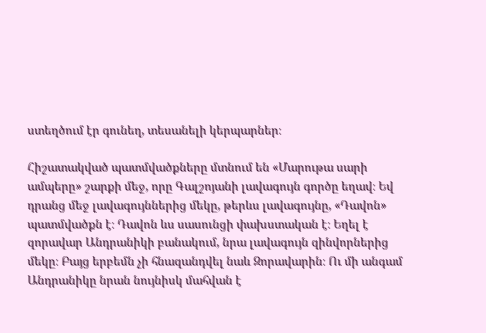ստեղծում էր գունեղ, տեսանելի կերպարներ։

Հիշատակված պատմվածքները մտնում են «Մարութա սարի ամպերը» շարքի մեջ, որը Գալշոյանի լավագույն գործը եղավ։ Եվ դրանց մեջ լավագույններից մեկը, թերևս լավագույնը, «Դավոն» պատմվածքն է։ Դավոն ևս սասունցի փախստական է։ Եղել է զորավար Անդրանիկի բանակում, նրա լավագույն զինվորներից մեկը։ Բայց երբեմն չի հնազանդվել նաև Զորավարին։ Ու մի անգամ Անդրանիկը նրան նույնիսկ մահվան է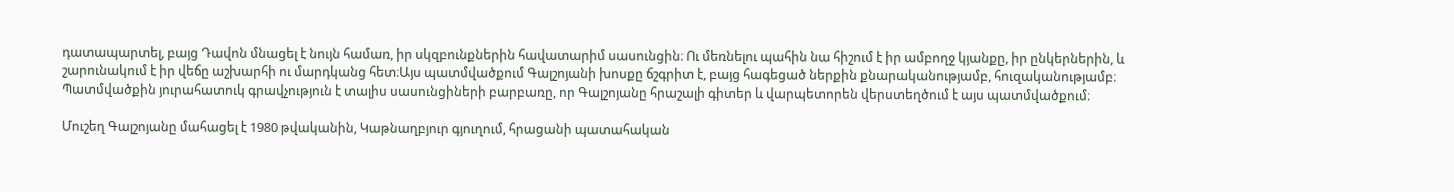դատապարտել, բայց Դավոն մնացել է նույն համառ, իր սկզբունքներին հավատարիմ սասունցին։ Ու մեռնելու պահին նա հիշում է իր ամբողջ կյանքը, իր ընկերներին, և շարունակում է իր վեճը աշխարհի ու մարդկանց հետ։Այս պատմվածքում Գալշոյանի խոսքը ճշգրիտ է, բայց հագեցած ներքին քնարականությամբ, հուզականությամբ։ Պատմվածքին յուրահատուկ գրավչություն է տալիս սասունցիների բարբառը, որ Գալշոյանը հրաշալի գիտեր և վարպետորեն վերստեղծում է այս պատմվածքում։

Մուշեղ Գալշոյանը մահացել է 1980 թվականին, Կաթնաղբյուր գյուղում, հրացանի պատահական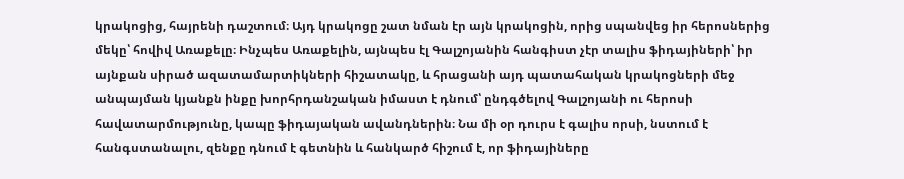կրակոցից, հայրենի դաշտում։ Այդ կրակոցը շատ նման էր այն կրակոցին, որից սպանվեց իր հերոսներից մեկը՝ հովիվ Առաքելը։ Ինչպես Առաքելին, այնպես էլ Գալշոյանին հանգիստ չէր տալիս ֆիդայիների՝ իր այնքան սիրած ազատամարտիկների հիշատակը, և հրացանի այդ պատահական կրակոցների մեջ անպայման կյանքն ինքը խորհրդանշական իմաստ է դնում՝ ընդգծելով Գալշոյանի ու հերոսի հավատարմությունը, կապը ֆիդայական ավանդներին։ Նա մի օր դուրս է գալիս որսի, նստում է հանգստանալու, զենքը դնում է գետնին և հանկարծ հիշում է, որ ֆիդայիները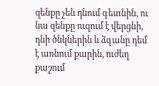զենքը չեն դնում գետնին, ու նա զենքը ուզում է վերցնի, դնի ծնկներին և ձգանը դեմ է առնում քարին, ուժեղ քաշում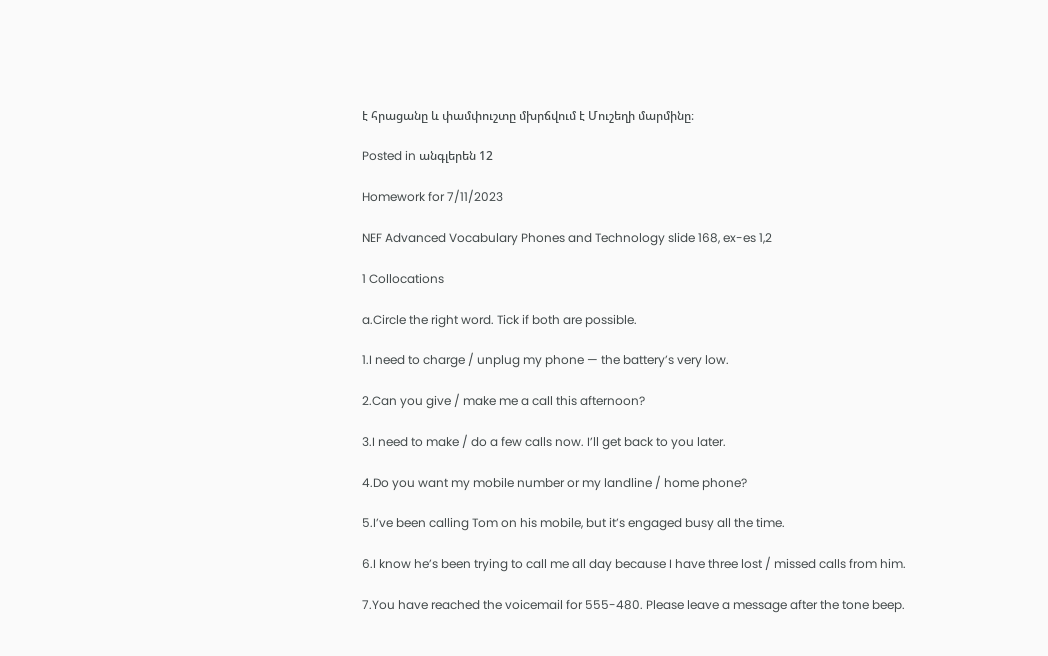է հրացանը և փամփուշտը մխրճվում է Մուշեղի մարմինը։

Posted in անգլերեն 12

Homework for 7/11/2023

NEF Advanced Vocabulary Phones and Technology slide 168, ex-es 1,2

1 Collocations

a.Circle the right word. Tick if both are possible.

1.I need to charge / unplug my phone — the battery’s very low.

2.Can you give / make me a call this afternoon?

3.I need to make / do a few calls now. I’ll get back to you later.

4.Do you want my mobile number or my landline / home phone?

5.I’ve been calling Tom on his mobile, but it’s engaged busy all the time.

6.I know he’s been trying to call me all day because I have three lost / missed calls from him.

7.You have reached the voicemail for 555-480. Please leave a message after the tone beep.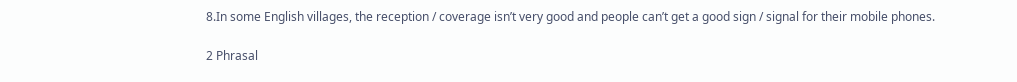8.In some English villages, the reception / coverage isn’t very good and people can’t get a good sign / signal for their mobile phones.

2 Phrasal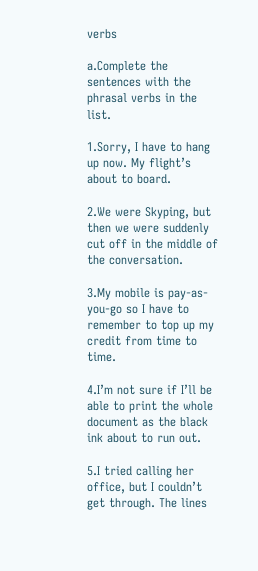verbs

a.Complete the sentences with the phrasal verbs in the list.

1.Sorry, I have to hang up now. My flight’s about to board.

2.We were Skyping, but then we were suddenly cut off in the middle of the conversation.

3.My mobile is pay-as-you-go so I have to remember to top up my credit from time to time.

4.I’m not sure if I’ll be able to print the whole document as the black ink about to run out.

5.I tried calling her office, but I couldn’t get through. The lines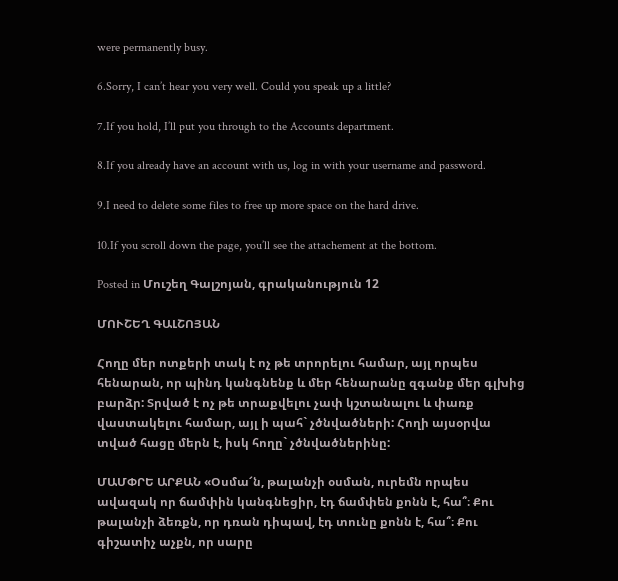were permanently busy.

6.Sorry, I can’t hear you very well. Could you speak up a little?

7.If you hold, I’ll put you through to the Accounts department.

8.If you already have an account with us, log in with your username and password.

9.I need to delete some files to free up more space on the hard drive.

10.If you scroll down the page, you’ll see the attachement at the bottom.

Posted in Մուշեղ Գալշոյան, գրականություն 12

ՄՈՒՇԵՂ ԳԱԼՇՈՅԱՆ

Հողը մեր ոտքերի տակ է ոչ թե տրորելու համար, այլ որպես հենարան, որ պինդ կանգնենք և մեր հենարանը զգանք մեր գլխից բարձր: Տրված է ոչ թե տրաքվելու չափ կշտանալու և փառք վաստակելու համար, այլ ի պահ` չծնվածների: Հողի այսօրվա տված հացը մերն է, իսկ հողը` չծնվածներինը:

ՄԱՄՓՐԵ ԱՐՔԱՆ «Օսմա՜ն, թալանչի օսման, ուրեմն որպես ավազակ որ ճամփին կանգնեցիր, էդ ճամփեն քոնն է, հա՞։ Քու թալանչի ձեռքն, որ դռան դիպավ, էդ տունը քոնն է, հա՞։ Քու գիշատիչ աչքն, որ սարը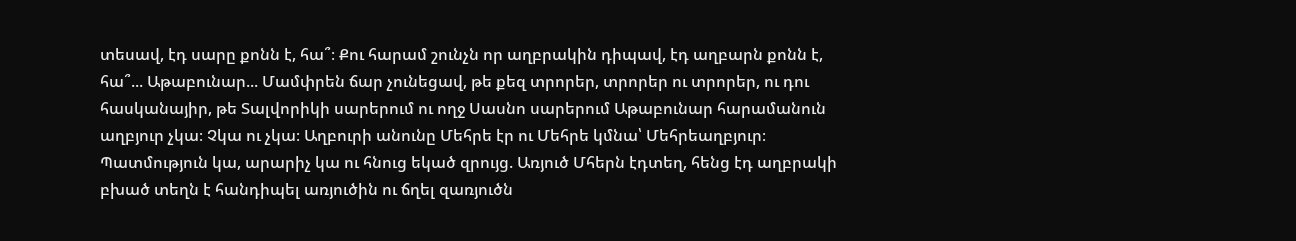տեսավ, էդ սարը քոնն է, հա՞։ Քու հարամ շունչն որ աղբրակին դիպավ, էդ աղբարն քոնն է, հա՞... Աթաբունար... Մամփրեն ճար չունեցավ, թե քեզ տրորեր, տրորեր ու տրորեր, ու դու հասկանայիր, թե Տալվորիկի սարերում ու ողջ Սասնո սարերում Աթաբունար հարամանուն աղբյուր չկա։ Չկա ու չկա։ Աղբուրի անունը Մեհրե էր ու Մեհրե կմնա՝ Մեհրեաղբյուր։ Պատմություն կա, արարիչ կա ու հնուց եկած զրույց. Առյուծ Մհերն էդտեղ, հենց էդ աղբրակի բխած տեղն է հանդիպել առյուծին ու ճղել զառյուծն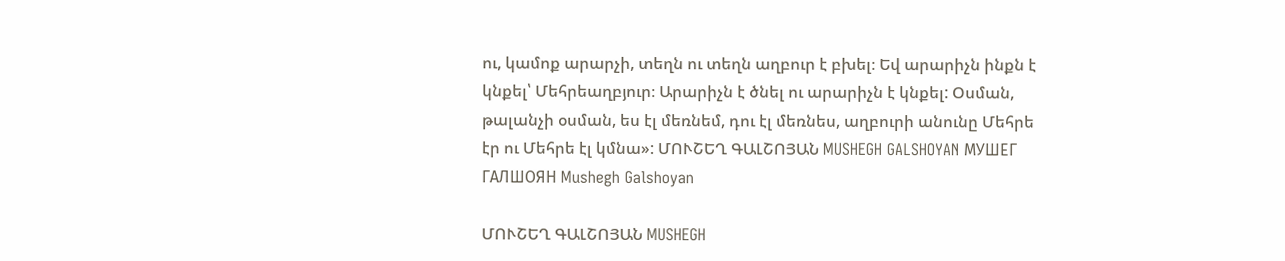ու, կամոք արարչի, տեղն ու տեղն աղբուր է բխել։ Եվ արարիչն ինքն է կնքել՝ Մեհրեաղբյուր։ Արարիչն է ծնել ու արարիչն է կնքել: Օսման, թալանչի օսման, ես էլ մեռնեմ, դու էլ մեռնես, աղբուրի անունը Մեհրե էր ու Մեհրե էլ կմնա»: ՄՈՒՇԵՂ ԳԱԼՇՈՅԱՆ MUSHEGH GALSHOYAN МУШЕГ ГАЛШОЯН Mushegh Galshoyan

ՄՈՒՇԵՂ ԳԱԼՇՈՅԱՆ MUSHEGH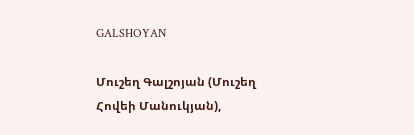GALSHOYAN

Մուշեղ Գալշոյան (Մուշեղ Հովեի Մանուկյան),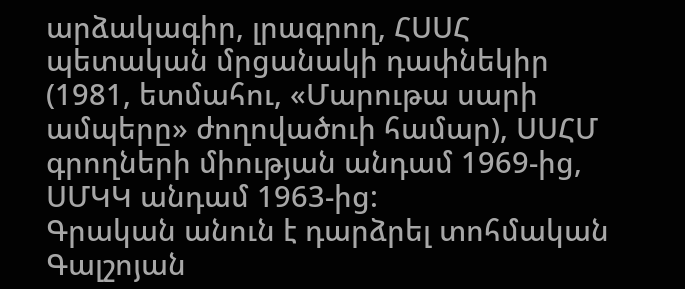արձակագիր, լրագրող, ՀՍՍՀ պետական մրցանակի դափնեկիր (1981, ետմահու, «Մարութա սարի ամպերը» ժողովածուի համար), ՍՍՀՄ գրողների միության անդամ 1969-ից, ՍՄԿԿ անդամ 1963-ից:
Գրական անուն է դարձրել տոհմական Գալշոյան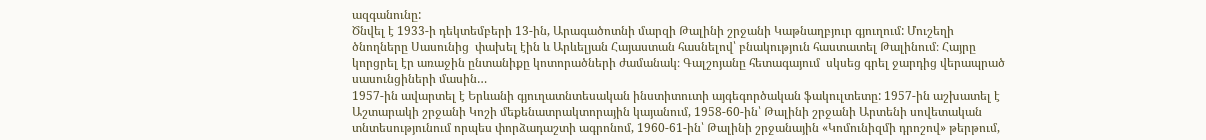ազգանունը:
Ծնվել է 1933-ի դեկտեմբերի 13-ին, Արագածոտնի մարզի Թալինի շրջանի Կաթնաղբյուր գյուղում: Մուշեղի  ծնողները Սասունից  փախել էին և Արևելյան Հայաստան հասնելով՝ բնակություն հաստատել Թալինում։ Հայրը կորցրել էր առաջին ընտանիքը կոտորածների ժամանակ։ Գալշոյանը հետագայում  սկսեց գրել ջարդից վերապրած սասունցիների մասին…
1957-ին ավարտել է Երևանի գյուղատնտեսական ինստիտուտի այգեգործական ֆակուլտետը: 1957-ին աշխատել է Աշտարակի շրջանի Կոշի մեքենատրակտորային կայանում, 1958-60-ին՝ Թալինի շրջանի Արտենի սովետական տնտեսությունում որպես փորձադաշտի ագրոնոմ, 1960-61-ին՝ Թալինի շրջանային «Կոմունիզմի դրոշով» թերթում,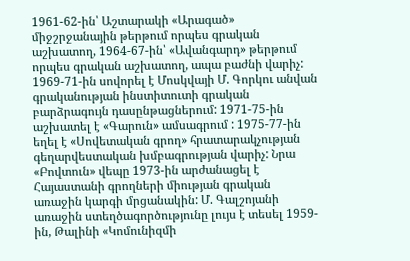1961-62-ին՝ Աշտարակի «Արագած» միջշրջանային թերթում որպես գրական աշխատող, 1964-67-ին՝ «Ավանգարդ» թերթում որպես գրական աշխատող, ապա բաժնի վարիչ: 1969-71-ին սովորել է Մոսկվայի Մ. Գորկու անվան գրականության ինստիտուտի գրական բարձրագույն դասընթացներում: 1971-75-ին աշխատել է «Գարուն» ամսագրում : 1975-77-ին եղել է «Սովետական գրող» հրատարակչության գեղարվեստական խմբագրության վարիչ: Նրա «Բովտուն» վեպը 1973-ին արժանացել է Հայաստանի գրողների միության գրական առաջին կարգի մրցանակին: Մ. Գալշոյանի առաջին ստեղծագործությունը լույս է տեսել 1959-ին, Թալինի «Կոմունիզմի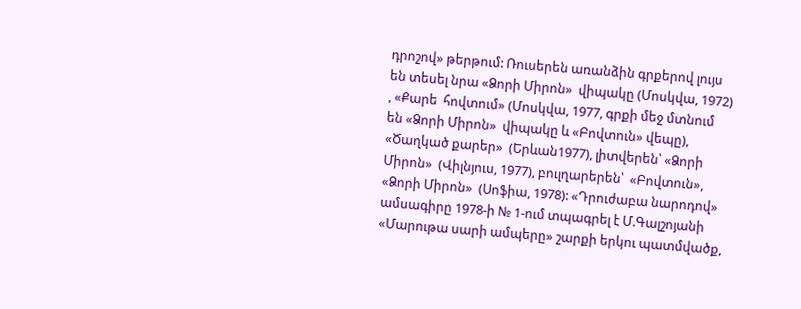դրոշով» թերթում: Ռուսերեն առանձին գրքերով լույս են տեսել նրա «Ձորի Միրոն»  վիպակը (Մոսկվա, 1972) , «Քարե  հովտում» (Մոսկվա, 1977, գրքի մեջ մտնում են «Ձորի Միրոն»  վիպակը և «Բովտուն» վեպը), «Ծաղկած քարեր»  (Երևան1977), լիտվերեն՝ «Ձորի Միրոն»  (Վիլնյուս, 1977), բուլղարերեն՝  «Բովտուն», «Ձորի Միրոն»  (Սոֆիա, 1978): «Դրուժաբա նարոդով» ամսագիրը 1978-ի № 1-ում տպագրել է Մ.Գալշոյանի «Մարութա սարի ամպերը» շարքի երկու պատմվածք,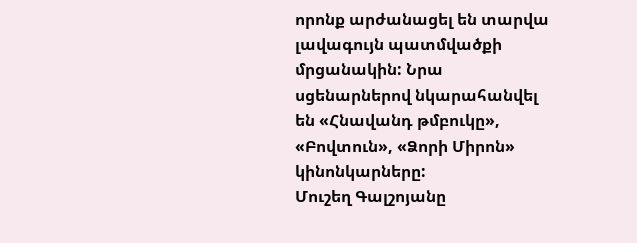որոնք արժանացել են տարվա լավագույն պատմվածքի մրցանակին: Նրա սցենարներով նկարահանվել են «Հնավանդ թմբուկը», «Բովտուն», «Ձորի Միրոն»  կինոնկարները:
Մուշեղ Գալշոյանը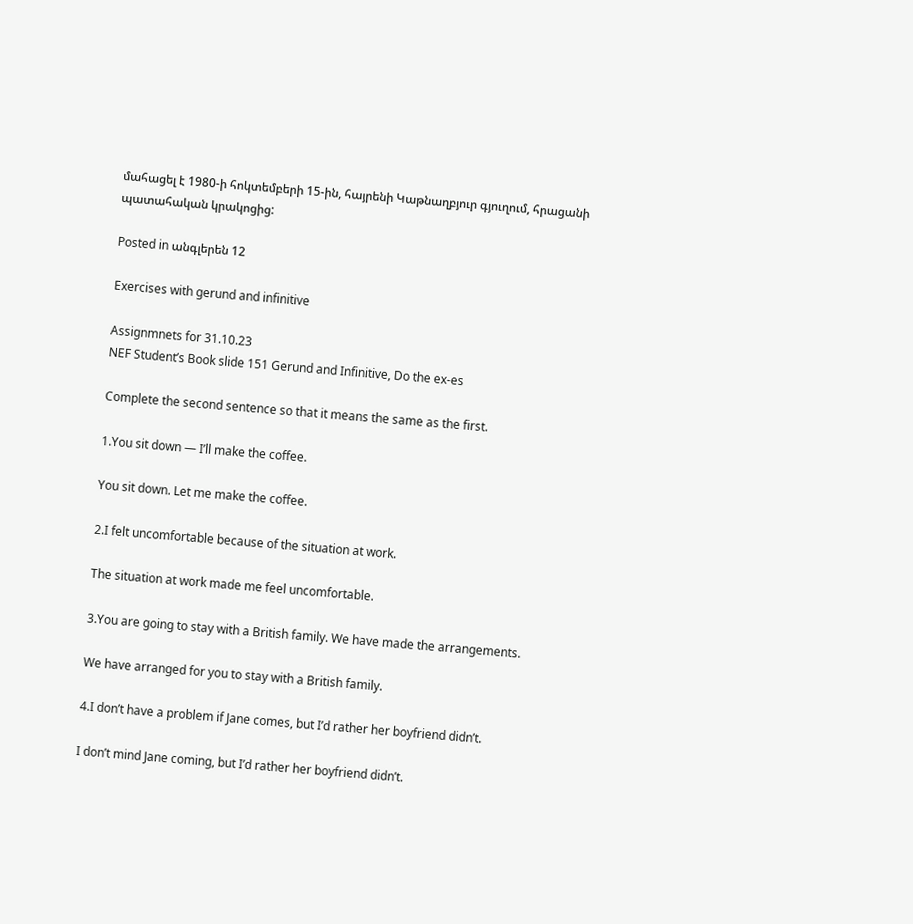մահացել է 1980-ի հոկտեմբերի 15-ին, հայրենի Կաթնաղբյուր գյուղում, հրացանի պատահական կրակոցից:

Posted in անգլերեն 12

Exercises with gerund and infinitive

Assignmnets for 31.10.23
NEF Student’s Book slide 151 Gerund and Infinitive, Do the ex-es

Complete the second sentence so that it means the same as the first.

1.You sit down — I’ll make the coffee.

You sit down. Let me make the coffee.

2.I felt uncomfortable because of the situation at work.

The situation at work made me feel uncomfortable.

3.You are going to stay with a British family. We have made the arrangements.

We have arranged for you to stay with a British family.

4.I don’t have a problem if Jane comes, but I’d rather her boyfriend didn’t.

I don’t mind Jane coming, but I’d rather her boyfriend didn’t.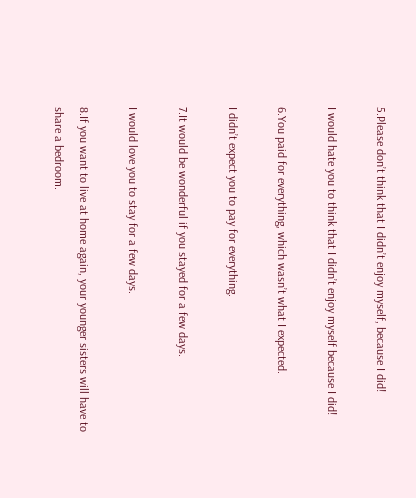5.Please don’t think that I didn’t enjoy myself, because I did!

I would hate you to think that I didn’t enjoy myself because I did!

6.You paid for everything, which wasn’t what I expected.

I didn’t expect you to pay for everything.

7.It would be wonderful if you stayed for a few days.

I would love you to stay for a few days.

8.If you want to live at home again, your younger sisters will have to share a bedroom.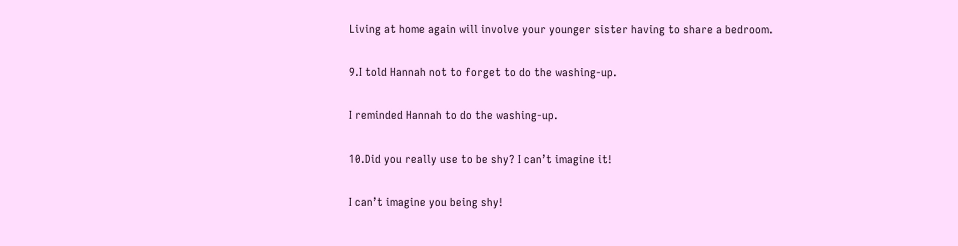Living at home again will involve your younger sister having to share a bedroom.

9.I told Hannah not to forget to do the washing-up.

I reminded Hannah to do the washing-up.

10.Did you really use to be shy? I can’t imagine it!

I can’t imagine you being shy!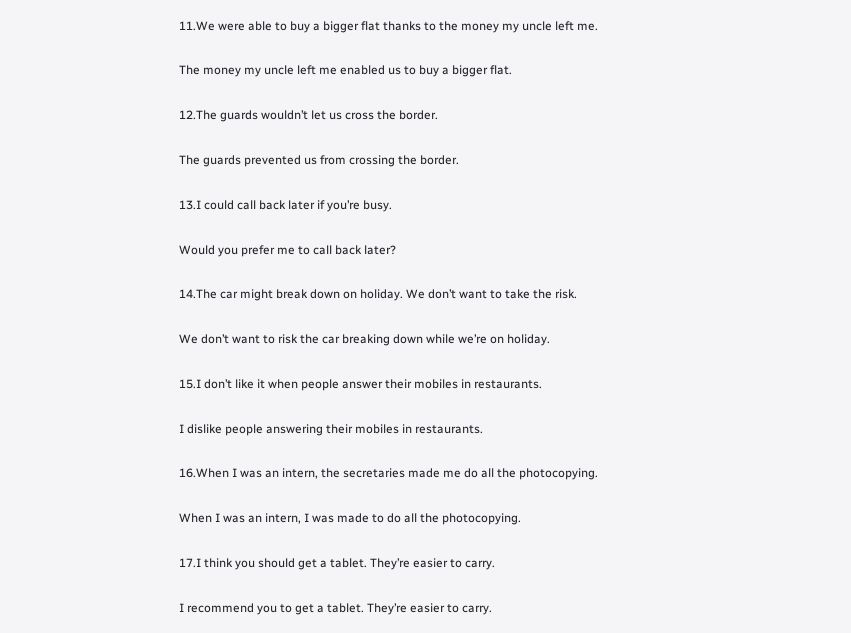11.We were able to buy a bigger flat thanks to the money my uncle left me.

The money my uncle left me enabled us to buy a bigger flat.

12.The guards wouldn’t let us cross the border.

The guards prevented us from crossing the border.

13.I could call back later if you’re busy.

Would you prefer me to call back later?

14.The car might break down on holiday. We don’t want to take the risk.

We don’t want to risk the car breaking down while we’re on holiday.

15.I don’t like it when people answer their mobiles in restaurants.

I dislike people answering their mobiles in restaurants.

16.When I was an intern, the secretaries made me do all the photocopying.

When I was an intern, I was made to do all the photocopying.

17.I think you should get a tablet. They’re easier to carry.

I recommend you to get a tablet. They’re easier to carry.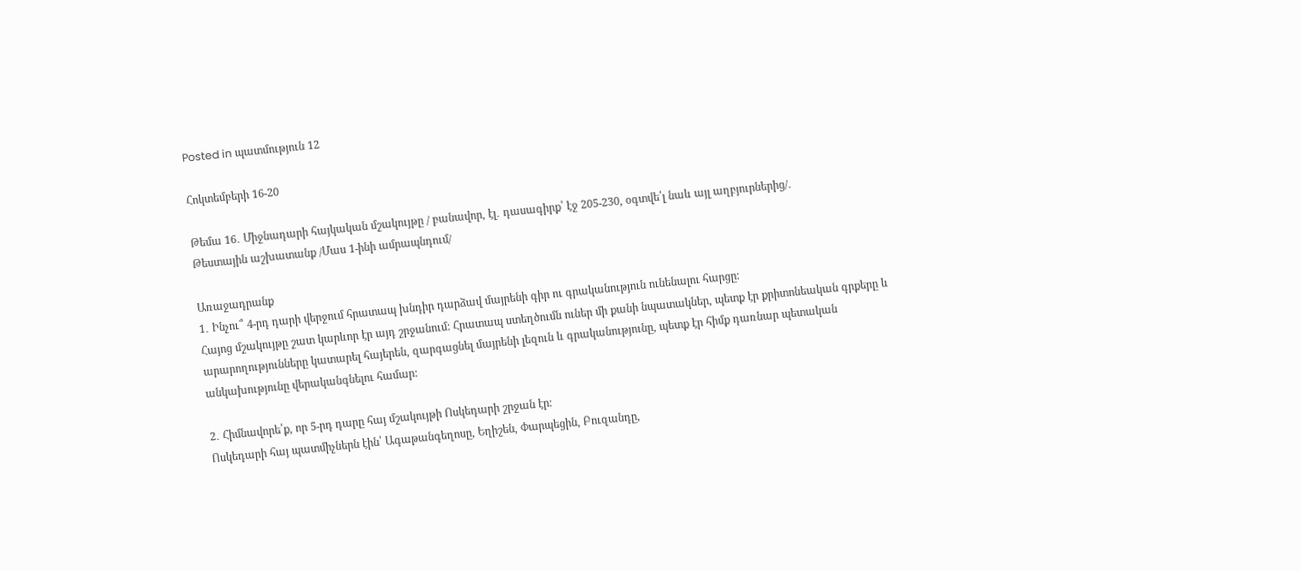Posted in պատմություն 12

Հոկտեմբերի 16-20

Թեմա 16․ Միջնադարի հայկական մշակույթը / բանավոր, էլ․ դասագիրք՝ էջ 205-230, օգտվե՛լ նաև այլ աղբյուրներից/․
Թեստային աշխատանք /Մաս 1-ինի ամրապնդում/

Առաջադրանք
1․ Ինչու՞ 4-րդ դարի վերջում հրատապ խնդիր դարձավ մայրենի գիր ու գրականություն ունենալու հարցը։
Հայոց մշակույթը շատ կարևոր էր այդ շրջանում: Հրատապ ստեղծումն ուներ մի քանի նպատակներ, պետք էր քրիտոնեական գրքերը և արարողությունները կատարել հայերեն, զարգացնել մայրենի լեզուն և գրականությունը, պետք էր հիմք դառնար պետական անկախությունը վերականգնելու համար:

2․ Հիմնավորե՛ք, որ 5-րդ դարը հայ մշակույթի Ոսկեդարի շրջան էր։
Ոսկեդարի հայ պատմիչներն էին՝ Ագաթանգեղոսը, Եղիշեն, Փարպեցին, Բուզանդը,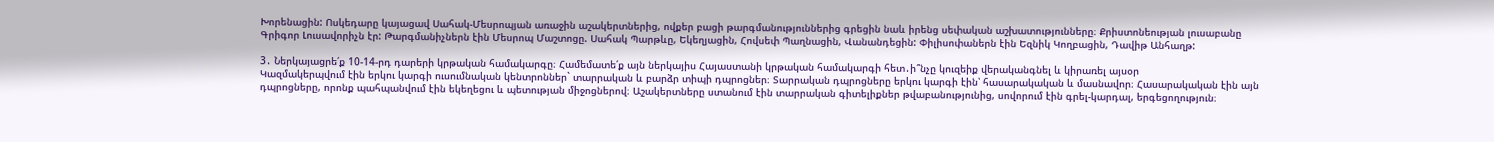Խորենացին: Ոսկեդարը կայացավ Սահակ-Մեսրոպյան առաջին աշակերտներից, ովքեր բացի թարգմանություններից գրեցին նաև իրենց սեփական աշխատությունները։ Քրիստոնեության լուսաբանը Գրիգոր Լուսավորիչն էր: Թարգմանիչներն էին Մեսրոպ Մաշտոցը. Սահակ Պարթևը, Եկեղյացին, Հովսեփ Պաղնացին, Վանանդեցին: Փիլիսոփաներն էին Եզնիկ Կողբացին, Դավիթ Անհաղթ:

3․ Ներկայացրե՛ք 10-14-րդ դարերի կրթական համակարգը։ Համեմատե՛ք այն ներկայիս Հայաստանի կրթական համակարգի հետ․ի՞նչը կուզեիք վերականգնել և կիրառել այսօր
Կազմակերպվում էին երկու կարգի ուսումնական կենտրոններ` տարրական և բարձր տիպի դպրոցներ։ Տարրական դպրոցները երկու կարգի էին՝ հասարակական և մասնավոր։ Հասարակական էին այն դպրոցները, որոնք պահպանվում էին եկեղեցու և պետության միջոցներով։ Աշակերտները ստանում էին տարրական գիտելիքներ թվաբանությունից, սովորում էին գրել-կարդալ, երգեցողություն։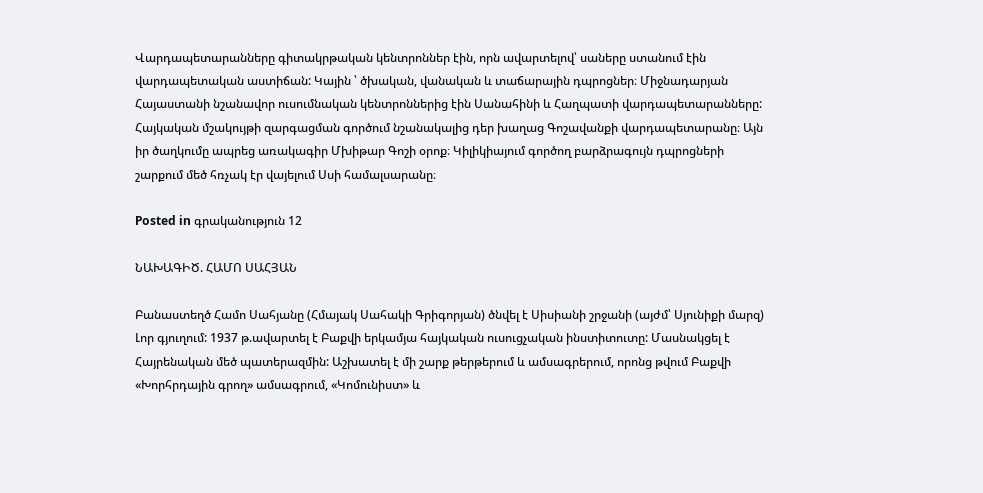Վարդապետարանները գիտակրթական կենտրոններ էին, որն ավարտելով՝ սաները ստանում էին վարդապետական աստիճան: Կային ՝ ծխական, վանական և տաճարային դպրոցներ։ Միջնադարյան Հայաստանի նշանավոր ուսումնական կենտրոններից էին Սանահինի և Հաղպատի վարդապետարանները: Հայկական մշակույթի զարգացման գործում նշանակալից դեր խաղաց Գոշավանքի վարդապետարանը։ Այն իր ծաղկումը ապրեց առակագիր Մխիթար Գոշի օրոք։ Կիլիկիայում գործող բարձրագույն դպրոցների շարքում մեծ հռչակ էր վայելում Սսի համալսարանը։

Posted in գրականություն 12

ՆԱԽԱԳԻԾ. ՀԱՄՈ ՍԱՀՅԱՆ

Բանաստեղծ Համո Սահյանը (Հմայակ Սահակի Գրիգորյան) ծնվել է Սիսիանի շրջանի (այժմ՝ Սյունիքի մարզ) Լոր գյուղում: 1937 թ.ավարտել է Բաքվի երկամյա հայկական ուսուցչական ինստիտուտը: Մասնակցել է Հայրենական մեծ պատերազմին: Աշխատել է մի շարք թերթերում և ամսագրերում, որոնց թվում Բաքվի «Խորհրդային գրող» ամսագրում, «Կոմունիստ» և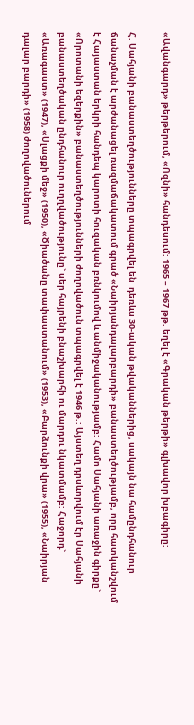«Ավանգարդ» թերթերում, «Ոզնի» հանդեսում: 1965 – 1967 թթ. եղել է «Գրական թերթի» գլխավոր խբագիրը:

Հ. Սահյանի բանաստեղծությունները տպագրվել են  դեռևս 30-ական թվականներից, սակայն նա համընդհանուր ճանաչման է արժանացել ռազմաճակատում գրած «Նաիրյանդալարբարդի» բանաստեղծությամբ, որը հատկանշվում է Հայաստան երկրի հանդեպ կարոտի հուզական բռնկումով և անմիջականությամբ: Համո Սահյանի առաջին գիրքը` «Որոտանի եզերքին» բանաստեղծությունների ժողովածուն տպագրվել է 1946 թ.: Այստեղ դրսևորվում էր Սահյանի բանաստեղծական ընդհանուր ուղղվածությունը` սեր հայրենի բնաշխարհի ու մարդու նկատմամբ: Հաջորդ` «Առագաստ» (1947), «Սլացքի մեջ» (1950), «Ծիածանը տափաստանում» (1953), «Բարձունքի վրա» (1955), «Նաիրյան դալար բարդի» (1958) ժողովածուներում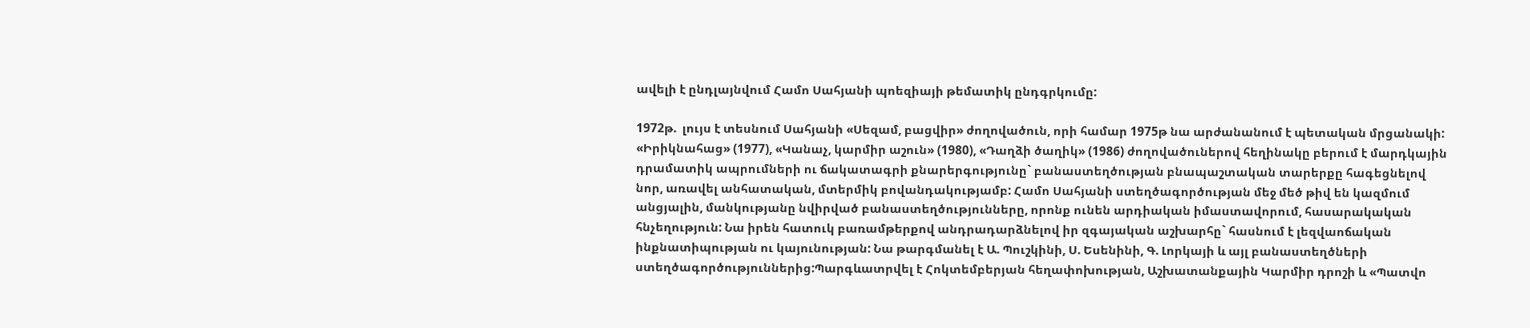ավելի է ընդլայնվում Համո Սահյանի պոեզիայի թեմատիկ ընդգրկումը:

1972թ.  լույս է տեսնում Սահյանի «Սեզամ, բացվիր» ժողովածուն, որի համար 1975թ նա արժանանում է պետական մրցանակի: «Իրիկնահաց» (1977), «Կանաչ, կարմիր աշուն» (1980), «Դաղձի ծաղիկ» (1986) ժողովածուներով հեղինակը բերում է մարդկային դրամատիկ ապրումների ու ճակատագրի քնարերգությունը` բանաստեղծության բնապաշտական տարերքը հագեցնելով նոր, առավել անհատական, մտերմիկ բովանդակությամբ: Համո Սահյանի ստեղծագործության մեջ մեծ թիվ են կազմում անցյալին, մանկությանը նվիրված բանաստեղծությունները, որոնք ունեն արդիական իմաստավորում, հասարակական հնչեղություն: Նա իրեն հատուկ բառամթերքով անդրադարձնելով իր զգայական աշխարհը` հասնում է լեզվաոճական ինքնատիպության ու կայունության: Նա թարգմանել է Ա. Պուշկինի, Ս. Եսենինի, Գ. Լորկայի և այլ բանաստեղծների ստեղծագործություններից:Պարգևատրվել է Հոկտեմբերյան հեղափոխության, Աշխատանքային Կարմիր դրոշի և «Պատվո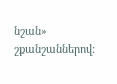նշան» շքանշաններով: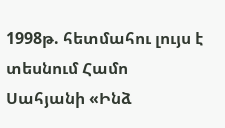1998թ. հետմահու լույս է տեսնում Համո Սահյանի «Ինձ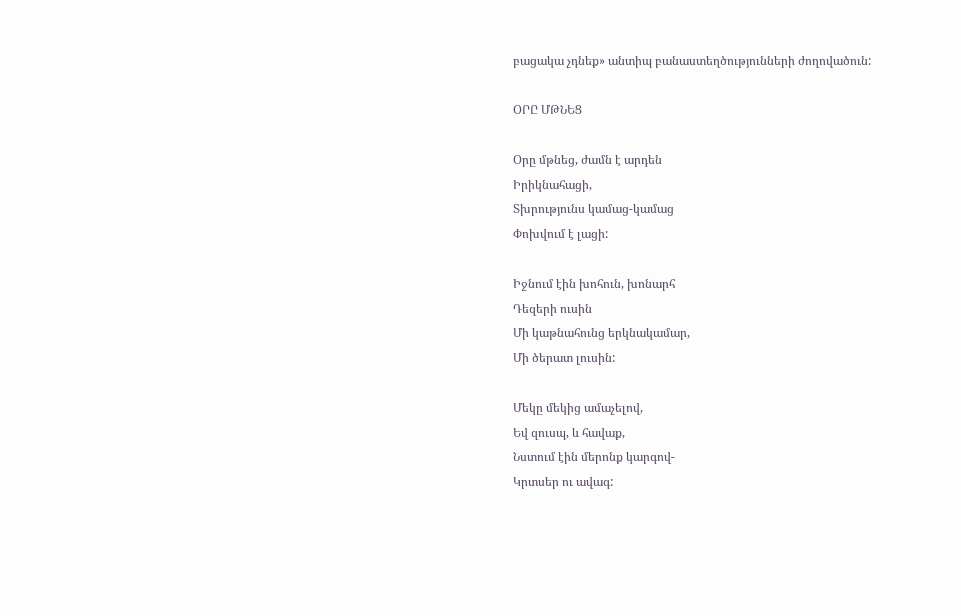բացակա չդնեք» անտիպ բանաստեղծությունների ժողովածուն:

ՕՐԸ ՄԹՆԵՑ

Օրը մթնեց, ժամն է արդեն
Իրիկնահացի,
Տխրությունս կամաց-կամաց
Փոխվում է լացի:

Իջնում էին խոհուն, խոնարհ
Դեզերի ուսին
Մի կաթնահունց երկնակամար,
Մի ծերատ լուսին:

Մեկը մեկից ամաչելով,
Եվ զուսպ, և հավաք,
Նստում էին մերոնք կարգով-
Կրտսեր ու ավագ: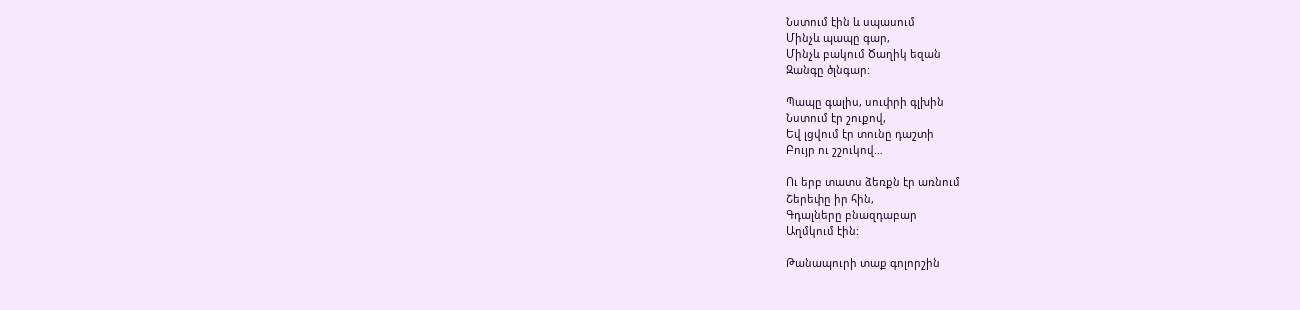Նստում էին և սպասում
Մինչև պապը գար,
Մինչև բակում Ծաղիկ եզան
Զանգը ծլնգար:

Պապը գալիս, սուփրի գլխին
Նստում էր շուքով,
Եվ լցվում էր տունը դաշտի
Բույր ու շշուկով…

Ու երբ տատս ձեռքն էր առնում
Շերեփը իր հին,
Գդալները բնազդաբար
Աղմկում էին:

Թանապուրի տաք գոլորշին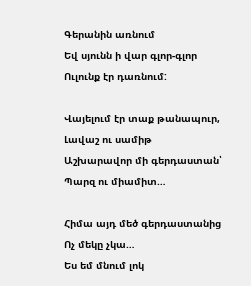Գերանին առնում
Եվ սյունն ի վար գլոր-գլոր
Ուլունք էր դառնում:

Վայելում էր տաք թանապուր,
Լավաշ ու սամիթ
Աշխարավոր մի գերդաստան՝
Պարզ ու միամիտ…

Հիմա այդ մեծ գերդաստանից
Ոչ մեկը չկա…
Ես եմ մնում լոկ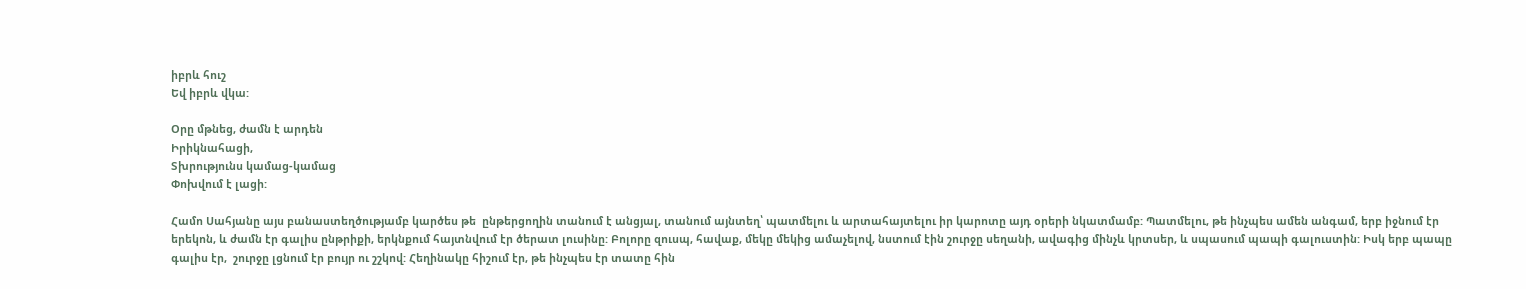իբրև հուշ
Եվ իբրև վկա:

Օրը մթնեց, ժամն է արդեն
Իրիկնահացի,
Տխրությունս կամաց-կամաց
Փոխվում է լացի:

Համո Սահյանը այս բանաստեղծությամբ կարծես թե  ընթերցողին տանում է անցյալ, տանում այնտեղ՝ պատմելու և արտահայտելու իր կարոտը այդ օրերի նկատմամբ: Պատմելու, թե ինչպես ամեն անգամ, երբ իջնում էր երեկոն, և ժամն էր գալիս ընթրիքի, երկնքում հայտնվում էր ծերատ լուսինը: Բոլորը զուսպ, հավաք, մեկը մեկից ամաչելով, նստում էին շուրջը սեղանի, ավագից մինչև կրտսեր, և սպասում պապի գալուստին: Իսկ երբ պապը գալիս էր,  շուրջը լցնում էր բույր ու շշկով: Հեղինակը հիշում էր, թե ինչպես էր տատը հին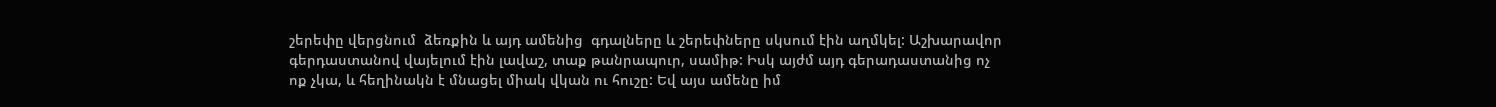շերեփը վերցնում  ձեռքին և այդ ամենից  գդալները և շերեփները սկսում էին աղմկել: Աշխարավոր գերդաստանով վայելում էին լավաշ, տաք թանրապուր, սամիթ: Իսկ այժմ այդ գերադաստանից ոչ ոք չկա, և հեղինակն է մնացել միակ վկան ու հուշը: Եվ այս ամենը իմ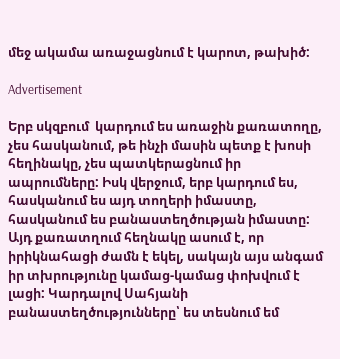մեջ ակամա առաջացնում է կարոտ, թախիծ:

Advertisement

Երբ սկզբում  կարդում ես առաջին քառատողը, չես հասկանում, թե ինչի մասին պետք է խոսի հեղինակը, չես պատկերացնում իր ապրումները: Իսկ վերջում, երբ կարդում ես, հասկանում ես այդ տողերի իմաստը, հասկանում ես բանաստեղծության իմաստը: Այդ քառատղում հեղնակը ասում է, որ իրիկնահացի ժամն է եկել, սակայն այս անգամ իր տխրությունը կամաց-կամաց փոխվում է լացի: Կարդալով Սահյանի բանաստեղծությունները՝ ես տեսնում եմ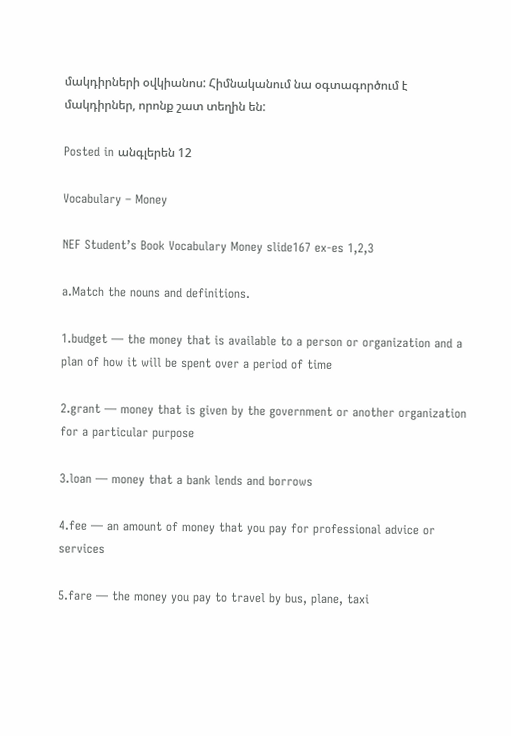մակդիրների օվկիանոս: Հիմնականում նա օգտագործում է մակդիրներ, որոնք շատ տեղին են:

Posted in անգլերեն 12

Vocabulary – Money

NEF Student’s Book Vocabulary Money slide167 ex-es 1,2,3

a.Match the nouns and definitions.

1.budget — the money that is available to a person or organization and a plan of how it will be spent over a period of time

2.grant — money that is given by the government or another organization for a particular purpose

3.loan — money that a bank lends and borrows

4.fee — an amount of money that you pay for professional advice or services

5.fare — the money you pay to travel by bus, plane, taxi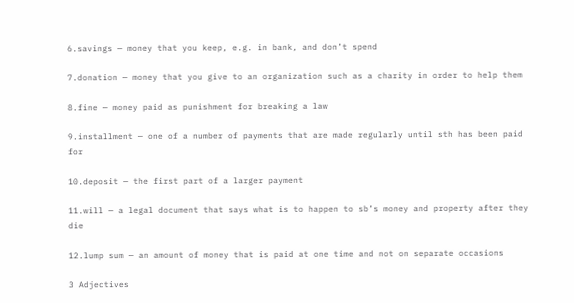6.savings — money that you keep, e.g. in bank, and don’t spend

7.donation — money that you give to an organization such as a charity in order to help them

8.fine — money paid as punishment for breaking a law

9.installment — one of a number of payments that are made regularly until sth has been paid for

10.deposit — the first part of a larger payment

11.will — a legal document that says what is to happen to sb’s money and property after they die

12.lump sum — an amount of money that is paid at one time and not on separate occasions

3 Adjectives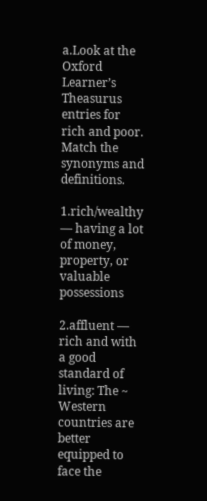a.Look at the Oxford Learner’s Theasurus entries for rich and poor. Match the synonyms and definitions.

1.rich/wealthy — having a lot of money, property, or valuable possessions

2.affluent — rich and with a good standard of living: The ~ Western countries are better equipped to face the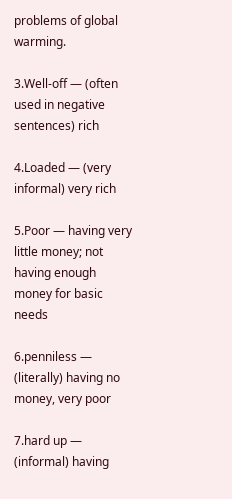problems of global warming.

3.Well-off — (often used in negative sentences) rich

4.Loaded — (very informal) very rich

5.Poor — having very little money; not having enough money for basic needs

6.penniless — (literally) having no money, very poor

7.hard up — (informal) having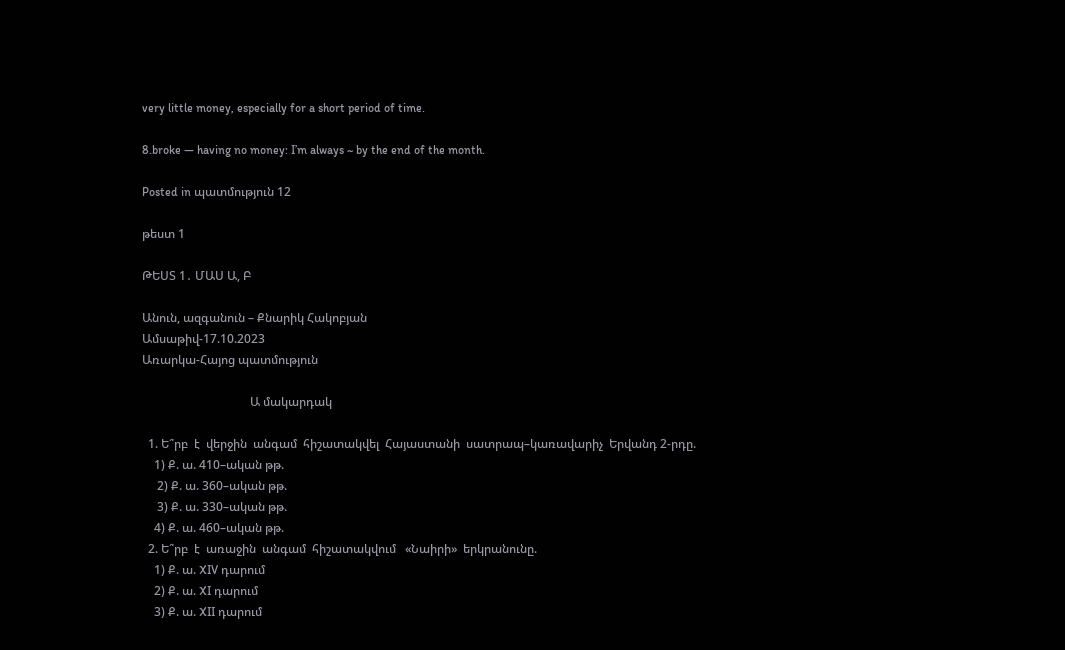very little money, especially for a short period of time.

8.broke — having no money: I’m always ~ by the end of the month.

Posted in պատմություն 12

թեստ 1

ԹԵՍՏ 1․ ՄԱՍ Ա, Բ

Անուն, ազգանուն – Քնարիկ Հակոբյան
Ամսաթիվ-17.10.2023
Առարկա-Հայոց պատմություն

                                    Ա մակարդակ

  1. Ե՞րբ  է  վերջին  անգամ  հիշատակվել  Հայաստանի  սատրապ–կառավարիչ  Երվանդ 2-րդը.
    1) Ք. ա. 410–ական թթ.
     2) Ք. ա. 360–ական թթ.
     3) Ք. ա. 330–ական թթ.
    4) Ք. ա. 460–ական թթ.
  2. Ե՞րբ  է  առաջին  անգամ  հիշատակվում   «Նաիրի»  երկրանունը.
    1) Ք. ա. XIV դարում
    2) Ք. ա. XI դարում
    3) Ք. ա. XII դարում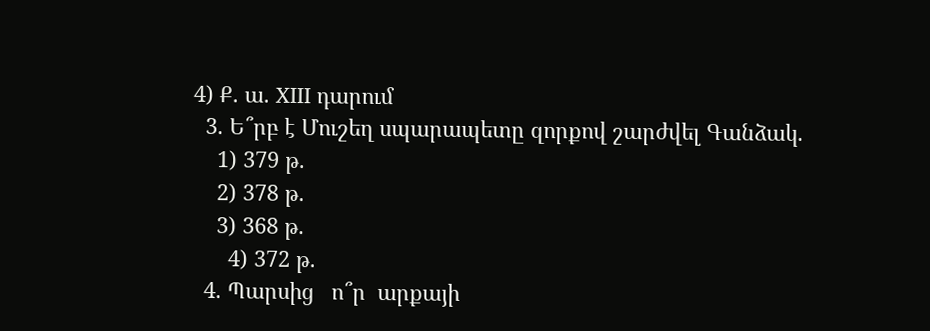4) Ք. ա. XIII դարում
  3. Ե՞րբ է Մուշեղ սպարապետը զորքով շարժվել Գանձակ.
    1) 379 թ.
    2) 378 թ.
    3) 368 թ.
      4) 372 թ.
  4. Պարսից   ո՞ր  արքայի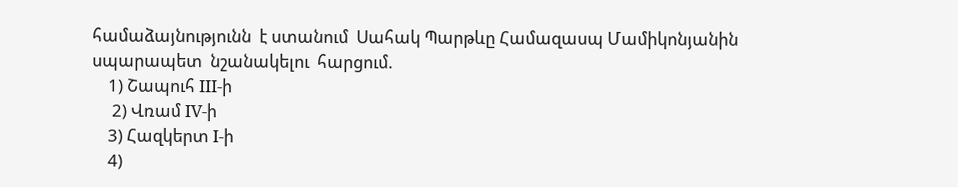համաձայնությունն  է ստանում  Սահակ Պարթևը Համազասպ Մամիկոնյանին  սպարապետ  նշանակելու  հարցում.
    1) Շապուհ III-ի
     2) Վռամ IV-ի
    3) Հազկերտ I-ի
    4)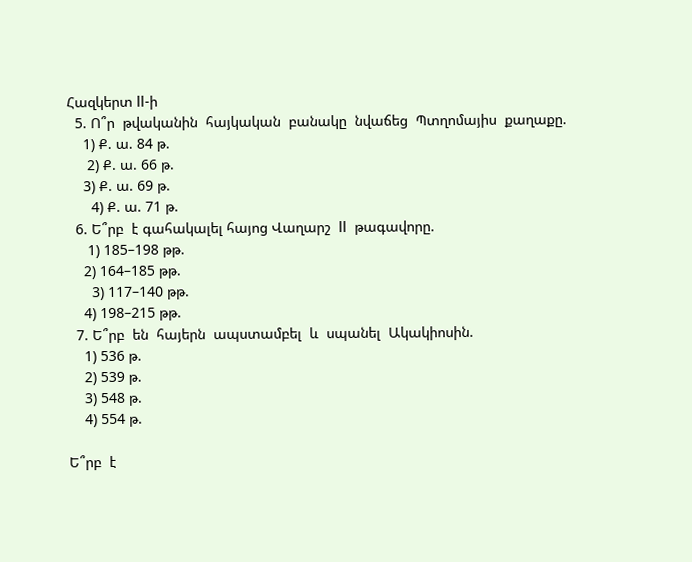Հազկերտ II-ի
  5. Ո՞ր  թվականին  հայկական  բանակը  նվաճեց  Պտղոմայիս  քաղաքը.
    1) Ք. ա. 84 թ.
     2) Ք. ա. 66 թ.
    3) Ք. ա. 69 թ.
      4) Ք. ա. 71 թ.
  6. Ե՞րբ  է գահակալել հայոց Վաղարշ  II  թագավորը.
     1) 185–198 թթ.
    2) 164–185 թթ.
      3) 117–140 թթ.
    4) 198–215 թթ.
  7. Ե՞րբ  են  հայերն  ապստամբել  և  սպանել  Ակակիոսին.
    1) 536 թ.
    2) 539 թ.
    3) 548 թ.
    4) 554 թ.

Ե՞րբ  է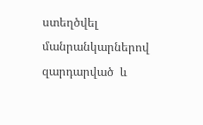ստեղծվել  մանրանկարներով  զարդարված  և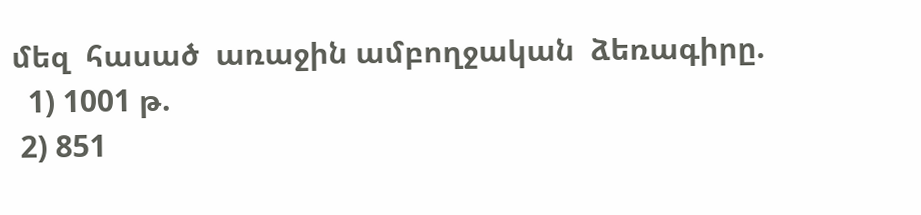մեզ  հասած  առաջին ամբողջական  ձեռագիրը.
  1) 1001 թ.
 2) 851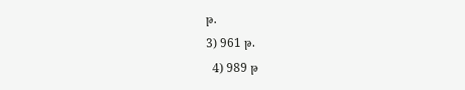թ.
3) 961 թ.
  4) 989 թ